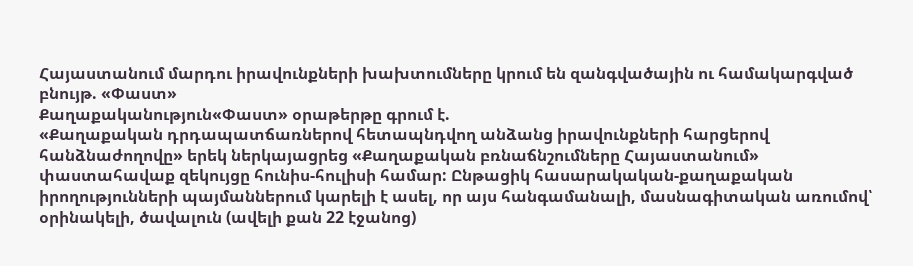Հայաստանում մարդու իրավունքների խախտումները կրում են զանգվածային ու համակարգված բնույթ. «Փաստ»
Քաղաքականություն«Փաստ» օրաթերթը գրում է.
«Քաղաքական դրդապատճառներով հետապնդվող անձանց իրավունքների հարցերով հանձնաժողովը» երեկ ներկայացրեց «Քաղաքական բռնաճնշումները Հայաստանում» փաստահավաք զեկույցը հունիս-հուլիսի համար: Ընթացիկ հասարակական-քաղաքական իրողությունների պայմաններում կարելի է ասել, որ այս հանգամանալի, մասնագիտական առումով՝ օրինակելի, ծավալուն (ավելի քան 22 էջանոց)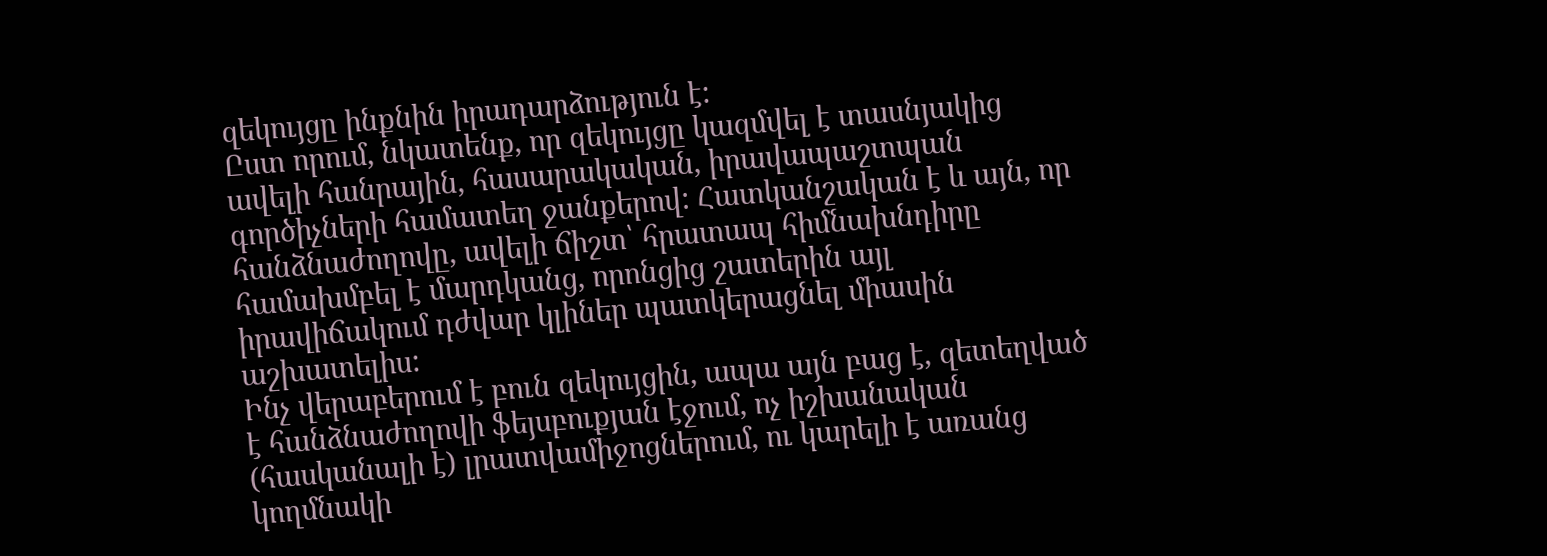զեկույցը ինքնին իրադարձություն է:
Ըստ որում, նկատենք, որ զեկույցը կազմվել է տասնյակից ավելի հանրային, հասարակական, իրավապաշտպան գործիչների համատեղ ջանքերով: Հատկանշական է և այն, որ հանձնաժողովը, ավելի ճիշտ՝ հրատապ հիմնախնդիրը համախմբել է մարդկանց, որոնցից շատերին այլ իրավիճակում դժվար կլիներ պատկերացնել միասին աշխատելիս:
Ինչ վերաբերում է բուն զեկույցին, ապա այն բաց է, զետեղված է հանձնաժողովի ֆեյսբուքյան էջում, ոչ իշխանական (հասկանալի է) լրատվամիջոցներում, ու կարելի է առանց կողմնակի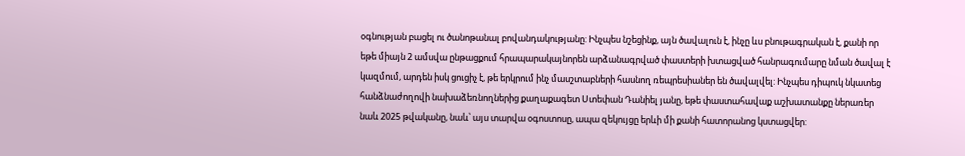օգնության բացել ու ծանոթանալ բովանդակությանը: Ինչպես նշեցինք, այն ծավալուն է, ինչը ևս բնութագրական է, քանի որ եթե միայն 2 ամսվա ընթացքում հրապարակայնորեն արձանագրված փաստերի խտացված հանրագումարը նման ծավալ է կազմում, արդեն իսկ ցուցիչ է, թե երկրում ինչ մասշտաբների հասնող ռեպրեսիաներ են ծավալվել: Ինչպես դիպուկ նկատեց հանձնաժողովի նախաձեռնողներից քաղաքագետ Ստեփան Դանիել յանը, եթե փաստահավաք աշխատանքը ներառեր նաև 2025 թվականը, նաև՝ այս տարվա օգոստոսը, ապա զեկույցը երևի մի քանի հատորանոց կստացվեր: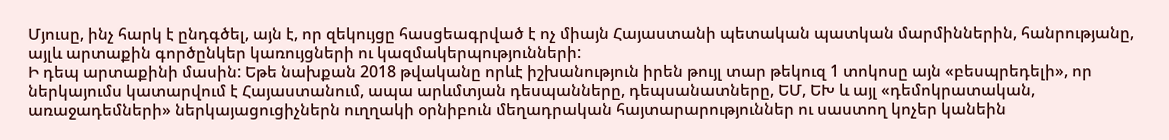Մյուսը, ինչ հարկ է ընդգծել, այն է, որ զեկույցը հասցեագրված է ոչ միայն Հայաստանի պետական պատկան մարմիններին, հանրությանը, այլև արտաքին գործընկեր կառույցների ու կազմակերպությունների:
Ի դեպ արտաքինի մասին: Եթե նախքան 2018 թվականը որևէ իշխանություն իրեն թույլ տար թեկուզ 1 տոկոսը այն «բեսպրեդելի», որ ներկայումս կատարվում է Հայաստանում, ապա արևմտյան դեսպանները, դեպսանատները, ԵՄ, ԵԽ և այլ «դեմոկրատական, առաջադեմների» ներկայացուցիչներն ուղղակի օրնիբուն մեղադրական հայտարարություններ ու սաստող կոչեր կանեին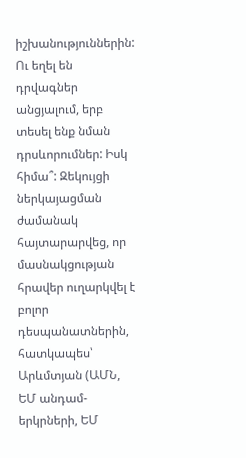իշխանություններին: Ու եղել են դրվագներ անցյալում, երբ տեսել ենք նման դրսևորումներ: Իսկ հիմա՞: Զեկույցի ներկայացման ժամանակ հայտարարվեց, որ մասնակցության հրավեր ուղարկվել է բոլոր դեսպանատներին, հատկապես՝ Արևմտյան (ԱՄՆ, ԵՄ անդամ-երկրների, ԵՄ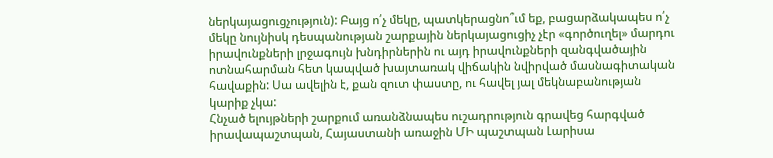ներկայացուցչություն): Բայց ո՛չ մեկը, պատկերացնո՞ւմ եք, բացարձակապես ո՛չ մեկը նույնիսկ դեսպանության շարքային ներկայացուցիչ չէր «գործուղել» մարդու իրավունքների լրջագույն խնդիրներին ու այդ իրավունքների զանգվածային ոտնահարման հետ կապված խայտառակ վիճակին նվիրված մասնագիտական հավաքին: Սա ավելին է, քան զուտ փաստը, ու հավել յալ մեկնաբանության կարիք չկա:
Հնչած ելույթների շարքում առանձնապես ուշադրություն գրավեց հարգված իրավապաշտպան, Հայաստանի առաջին ՄԻ պաշտպան Լարիսա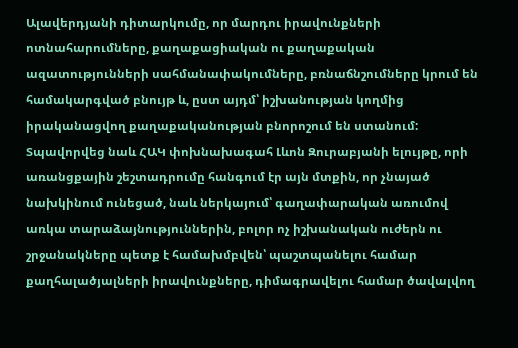Ալավերդյանի դիտարկումը, որ մարդու իրավունքների ոտնահարումները, քաղաքացիական ու քաղաքական ազատությունների սահմանափակումները, բռնաճնշումները կրում են համակարգված բնույթ և, ըստ այդմ՝ իշխանության կողմից իրականացվող քաղաքականության բնորոշում են ստանում:
Տպավորվեց նաև ՀԱԿ փոխնախագահ Լևոն Զուրաբյանի ելույթը, որի առանցքային շեշտադրումը հանգում էր այն մտքին, որ չնայած նախկինում ունեցած, նաև ներկայում՝ գաղափարական առումով առկա տարաձայնություններին, բոլոր ոչ իշխանական ուժերն ու շրջանակները պետք է համախմբվեն՝ պաշտպանելու համար քաղհալածյալների իրավունքները, դիմագրավելու համար ծավալվող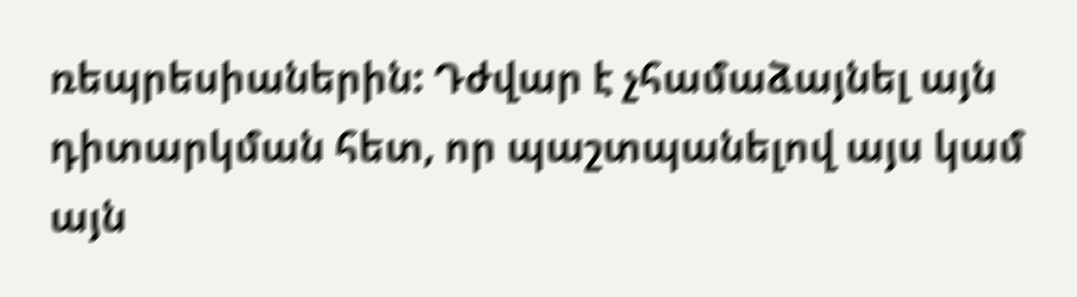ռեպրեսիաներին: Դժվար է չհամաձայնել այն դիտարկման հետ, որ պաշտպանելով այս կամ այն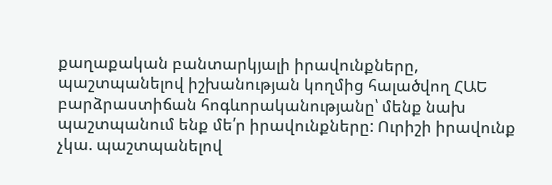քաղաքական բանտարկյալի իրավունքները, պաշտպանելով իշխանության կողմից հալածվող ՀԱԵ բարձրաստիճան հոգևորականությանը՝ մենք նախ պաշտպանում ենք մե՛ր իրավունքները: Ուրիշի իրավունք չկա. պաշտպանելով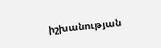իշխանության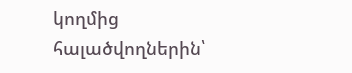կողմից հալածվողներին՝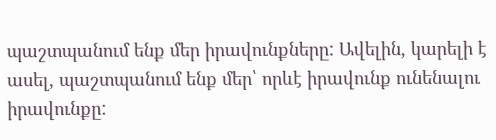պաշտպանում ենք մեր իրավունքները: Ավելին, կարելի է ասել, պաշտպանում ենք մեր՝ որևէ իրավունք ունենալու իրավունքը: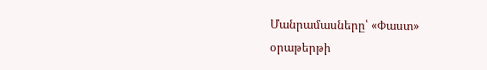Մանրամասները՝ «Փաստ» օրաթերթի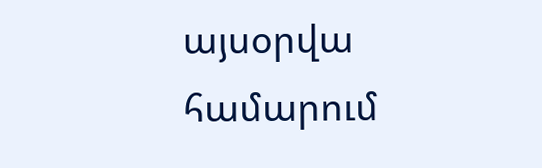այսօրվա համարում